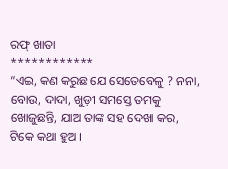ରଫ୍ ଖାତା
************
“ଏଇ, କଣ କରୁଛ ଯେ ସେତେବେଳୁ ? ନନା, ବୋଉ, ଦାଦା, ଖୁଡ଼ୀ ସମସ୍ତେ ତମକୁ ଖୋଜୁଛନ୍ତି, ଯାଅ ତାଙ୍କ ସହ ଦେଖା କର, ଟିକେ କଥା ହୁଅ ।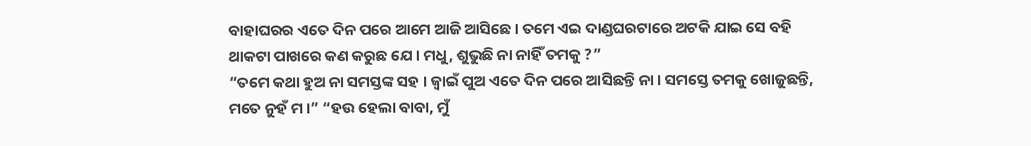ବାହାଘରର ଏତେ ଦିନ ପରେ ଆମେ ଆଜି ଆସିଛେ । ତମେ ଏଇ ଦାଣ୍ଡଘରଟାରେ ଅଟକି ଯାଇ ସେ ବହି ଥାକଟା ପାଖରେ କଣ କରୁଛ ଯେ । ମଧୁ, ଶୁଭୁଛି ନା ନାହିଁ ତମକୁ ?”
“ତମେ କଥା ହୁଅ ନା ସମସ୍ତଙ୍କ ସହ । ଜ୍ବାଇଁ ପୁଅ ଏତେ ଦିନ ପରେ ଆସିଛନ୍ତି ନା । ସମସ୍ତେ ତମକୁ ଖୋଜୁଛନ୍ତି, ମତେ ନୁହଁ ମ ।” “ହଉ ହେଲା ବାବା, ମୁଁ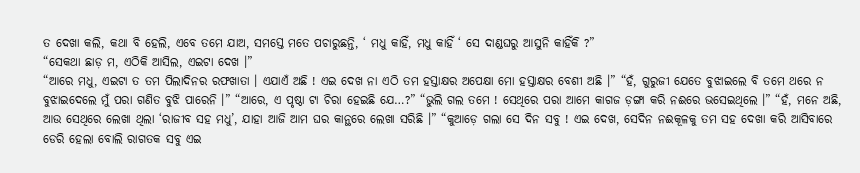ତ ଦେଖା କଲି, କଥା ବି ହେଲି, ଏବେ ତମେ ଯାଅ, ସମସ୍ତେ ମତେ ପଚାରୁଛନ୍ତି, ‘ ମଧୁ କାହିଁ, ମଧୁ କାହିଁ ‘ ସେ ଦାଣ୍ଡଘରୁ ଆସୁନି କାହିଁକି ?”
“ସେକଥା ଛାଡ଼ ମ, ଏଠିକି ଆସିଲ, ଏଇଟା ଦେଖ ।”
“ଆରେ ମଧୁ, ଏଇଟା ତ ତମ ପିଲାଦିନର ରଫଖାତା । ଏଯାଏଁ ଅଛି ! ଏଇ ଦେଖ ନା ଏଠି ତମ ହସ୍ତାକ୍ଷର ଅପେକ୍ଷା ମୋ ହସ୍ତାକ୍ଷର ବେଶୀ ଅଛି ।” “ହଁ, ଗୁରୁଜୀ ଯେତେ ବୁଝାଇଲେ ବି ତମେ ଥରେ ନ ବୁଝାଇଦେଲେ ମୁଁ ପରା ଗଣିତ ବୁଝି ପାରେନି ।” “ଆରେ, ଏ ପୃଷ୍ଠା ଟା ଚିରା ହେଇଛି ଯେ…?” “ଭୁଲି ଗଲ ତମେ ! ସେଥିରେ ପରା ଆମେ କାଗଜ ଡ଼ଙ୍ଗା କରି ନଈରେ ଭସେଇଥିଲେ ।” “ହଁ, ମନେ ଅଛି, ଆଉ ସେଥିରେ ଲେଖା ଥିଲା ‘ରାଜୀବ ସହ ମଧୁ’, ଯାହା ଆଜି ଆମ ଘର କାନ୍ଥରେ ଲେଖା ସରିଛି ।” “କୁଆଡ଼େ ଗଲା ସେ ଦିନ ସବୁ ! ଏଇ ଦେଖ, ସେଦିନ ନଈକୂଳକୁ ତମ ସହ ଦେଖା କରି ଆସିବାରେ ଡେରି ହେଲା ବୋଲି ରାଗତକ ସବୁ ଏଇ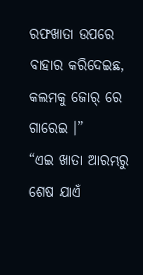ରଫଖାତା ଉପରେ ବାହାର କରିଦେଇଛ, କଲମକୁ ଜୋର୍ ରେ ଗାରେଇ ।”
“ଏଇ ଖାତା ଆରମ୍ଭରୁ ଶେଷ ଯାଏଁ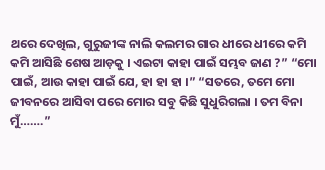ଥରେ ଦେଖିଲ, ଗୁରୁଜୀଙ୍କ ନାଲି କଲମର ଗାର ଧୀରେ ଧୀରେ କମି କମି ଆସିଛି ଶେଷ ଆଡ଼କୁ । ଏଇଟା କାହା ପାଇଁ ସମ୍ଭବ ଜାଣ ?” “ମୋ ପାଇଁ, ଆଉ କାହା ପାଇଁ ଯେ, ହା ହା ହା ।” “ସତରେ, ତମେ ମୋ ଜୀବନରେ ଆସିବା ପରେ ମୋର ସବୁ କିଛି ସୁଧୁରିଗଲା । ତମ ବିନା ମୁଁ…….”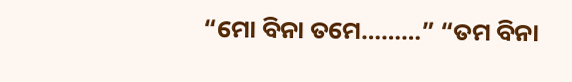“ମୋ ବିନା ତମେ………” “ତମ ବିନା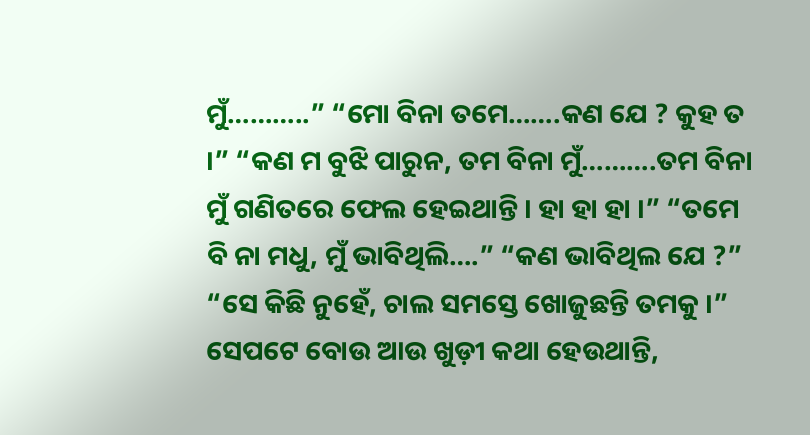ମୁଁ………..” “ମୋ ବିନା ତମେ…….କଣ ଯେ ? କୁହ ତ ।” “କଣ ମ ବୁଝି ପାରୁନ, ତମ ବିନା ମୁଁ……….ତମ ବିନା ମୁଁ ଗଣିତରେ ଫେଲ ହେଇଥାନ୍ତି । ହା ହା ହା ।” “ତମେ ବି ନା ମଧୁ, ମୁଁ ଭାବିଥିଲି….” “କଣ ଭାବିଥିଲ ଯେ ?” “ସେ କିଛି ନୁହେଁ, ଚାଲ ସମସ୍ତେ ଖୋଜୁଛନ୍ତି ତମକୁ ।”
ସେପଟେ ବୋଉ ଆଉ ଖୁଡ଼ୀ କଥା ହେଉଥାନ୍ତି,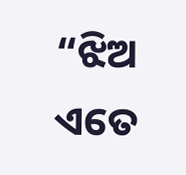“ଝିଅ ଏତେ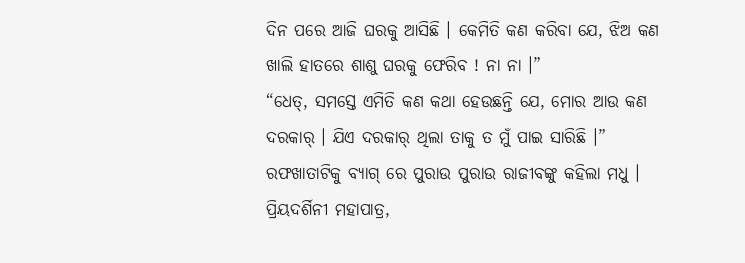ଦିନ ପରେ ଆଜି ଘରକୁ ଆସିଛି । କେମିତି କଣ କରିବା ଯେ, ଝିଅ କଣ ଖାଲି ହାତରେ ଶାଶୁ ଘରକୁ ଫେରିବ ! ନା ନା ।”
“ଧେତ୍, ସମସ୍ତେ ଏମିତି କଣ କଥା ହେଉଛନ୍ତି ଯେ, ମୋର ଆଉ କଣ ଦରକାର୍ । ଯିଏ ଦରକାର୍ ଥିଲା ତାକୁ ତ ମୁଁ ପାଇ ସାରିଛି ।” ରଫଖାତାଟିକୁ ବ୍ୟାଗ୍ ରେ ପୁରାଉ ପୁରାଉ ରାଜୀବଙ୍କୁ କହିଲା ମଧୁ ।
ପ୍ରିୟଦର୍ଶିନୀ ମହାପାତ୍ର,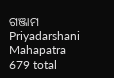ଗଞ୍ଜାମ
Priyadarshani Mahapatra
679 total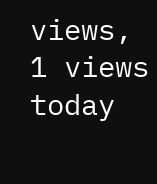views, 1 views today